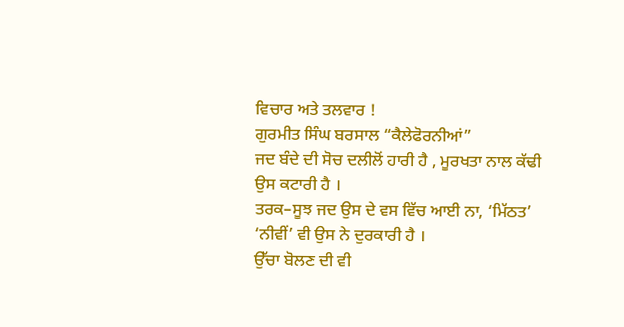ਵਿਚਾਰ ਅਤੇ ਤਲਵਾਰ !
ਗੁਰਮੀਤ ਸਿੰਘ ਬਰਸਾਲ “ਕੈਲੇਫੋਰਨੀਆਂ”
ਜਦ ਬੰਦੇ ਦੀ ਸੋਚ ਦਲੀਲੋਂ ਹਾਰੀ ਹੈ , ਮੂਰਖਤਾ ਨਾਲ ਕੱਢੀ ਉਸ ਕਟਾਰੀ ਹੈ ।
ਤਰਕ–ਸੂਝ ਜਦ ਉਸ ਦੇ ਵਸ ਵਿੱਚ ਆਈ ਨਾ, ‘ਮਿੱਠਤ’ ‘ਨੀਵੀਂ’ ਵੀ ਉਸ ਨੇ ਦੁਰਕਾਰੀ ਹੈ ।
ਉੱਚਾ ਬੋਲਣ ਦੀ ਵੀ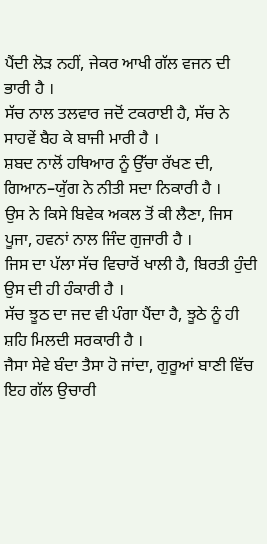ਪੈਂਦੀ ਲੋੜ ਨਹੀਂ, ਜੇਕਰ ਆਖੀ ਗੱਲ ਵਜਨ ਦੀ ਭਾਰੀ ਹੈ ।
ਸੱਚ ਨਾਲ ਤਲਵਾਰ ਜਦੋਂ ਟਕਰਾਈ ਹੈ, ਸੱਚ ਨੇ ਸਾਹਵੇਂ ਬੈਹ ਕੇ ਬਾਜੀ ਮਾਰੀ ਹੈ ।
ਸ਼ਬਦ ਨਾਲੋਂ ਹਥਿਆਰ ਨੂੰ ਉੱਚਾ ਰੱਖਣ ਦੀ, ਗਿਆਨ–ਯੁੱਗ ਨੇ ਨੀਤੀ ਸਦਾ ਨਿਕਾਰੀ ਹੈ ।
ਉਸ ਨੇ ਕਿਸੇ ਬਿਵੇਕ ਅਕਲ ਤੋਂ ਕੀ ਲੈਣਾ, ਜਿਸ ਪੂਜਾ, ਹਵਨਾਂ ਨਾਲ ਜਿੰਦ ਗੁਜਾਰੀ ਹੈ ।
ਜਿਸ ਦਾ ਪੱਲਾ ਸੱਚ ਵਿਚਾਰੋਂ ਖਾਲੀ ਹੈ, ਬਿਰਤੀ ਹੁੰਦੀ ਉਸ ਦੀ ਹੀ ਹੰਕਾਰੀ ਹੈ ।
ਸੱਚ ਝੂਠ ਦਾ ਜਦ ਵੀ ਪੰਗਾ ਪੈਂਦਾ ਹੈ, ਝੂਠੇ ਨੂੰ ਹੀ ਸ਼ਹਿ ਮਿਲਦੀ ਸਰਕਾਰੀ ਹੈ ।
ਜੈਸਾ ਸੇਵੇ ਬੰਦਾ ਤੈਸਾ ਹੋ ਜਾਂਦਾ, ਗੁਰੂਆਂ ਬਾਣੀ ਵਿੱਚ ਇਹ ਗੱਲ ਉਚਾਰੀ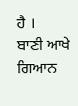ਹੈ ।
ਬਾਣੀ ਆਖੇ ਗਿਆਨ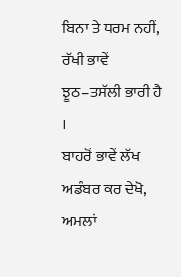ਬਿਨਾ ਤੇ ਧਰਮ ਨਹੀਂ, ਰੱਖੀ ਭਾਵੇਂ ਝੂਠ–ਤਸੱਲੀ ਭਾਰੀ ਹੈ ।
ਬਾਹਰੋਂ ਭਾਵੇਂ ਲੱਖ ਅਡੰਬਰ ਕਰ ਦੇਖੋ, ਅਮਲਾਂ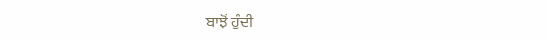ਬਾਝੋਂ ਹੁੰਦੀ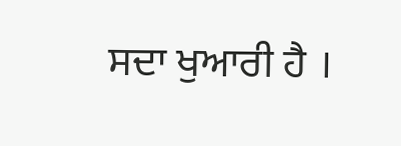ਸਦਾ ਖੁਆਰੀ ਹੈ ।